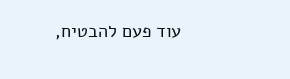עוד פעם להבטיח,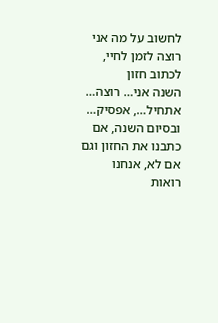לחשוב על מה אני רוצה לזמן לחיי, לכתוב חזון
השנה אני… רוצה… אתחיל…, אפסיק…
ובסיום השנה, אם כתבנו את החזון וגם אם לא, אנחנו רואות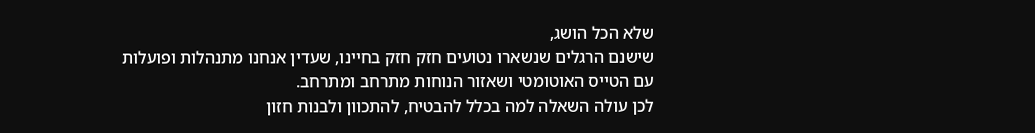שלא הכל הושג,
שישנם הרגלים שנשארו נטועים חזק חזק בחיינו, שעדין אנחנו מתנהלות ופועלות
עם הטייס האוטומטי ושאזור הנוחות מתרחב ומתרחב.
לכן עולה השאלה למה בכלל להבטיח, להתכוון ולבנות חזון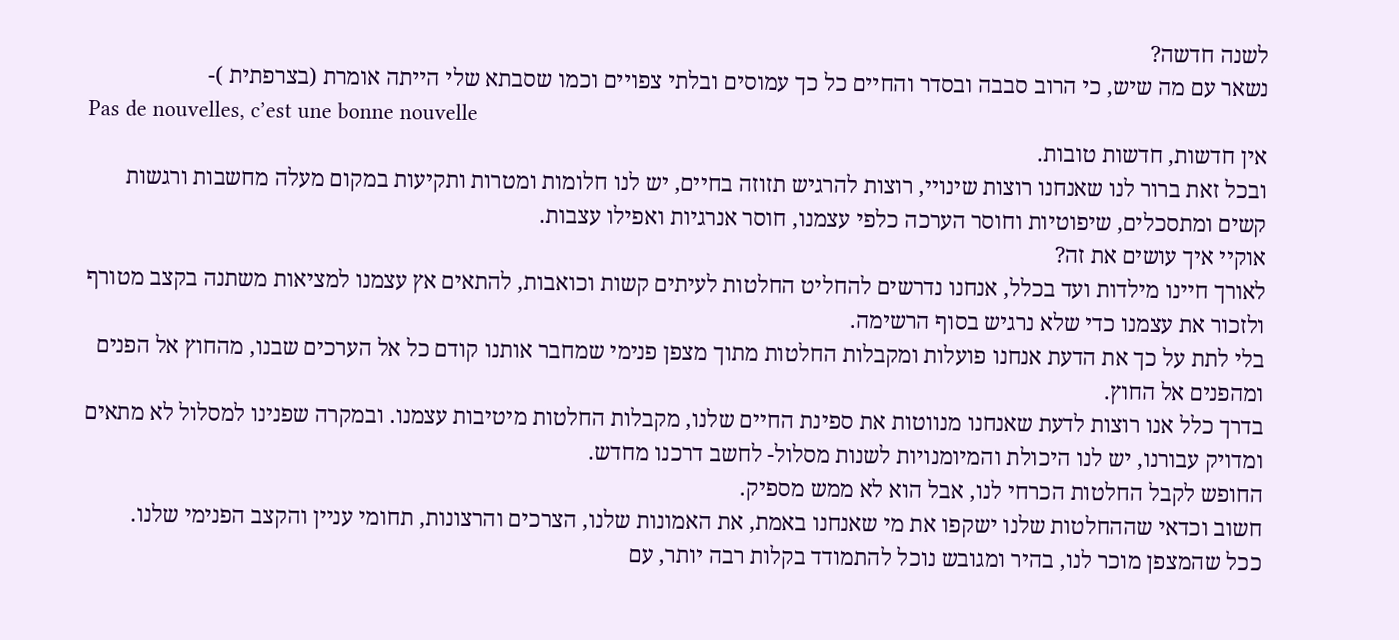לשנה חדשה?
נשאר עם מה שיש, כי הרוב סבבה ובסדר והחיים כל כך עמוסים ובלתי צפויים וכמו שסבתא שלי הייתה אומרת (בצרפתית )-
Pas de nouvelles, c’est une bonne nouvelle
אין חדשות, חדשות טובות.
ובכל זאת ברור לנו שאנחנו רוצות שינויי, רוצות להרגיש תזוזה בחיים, יש לנו חלומות ומטרות ותקיעות במקום מעלה מחשבות ורגשות קשים ומתסכלים, שיפוטיות וחוסר הערכה כלפי עצמנו, חוסר אנרגיות ואפילו עצבות.
אוקיי איך עושים את זה?
לאורך חיינו מילדות ועד בכלל, אנחנו נדרשים להחליט החלטות לעיתים קשות וכואבות, להתאים אץ עצמנו למציאות משתנה בקצב מטורף ולזכור את עצמנו כדי שלא נרגיש בסוף הרשימה.
בלי לתת על כך את הדעת אנחנו פועלות ומקבלות החלטות מתוך מצפן פנימי שמחבר אותנו קודם כל אל הערכים שבנו, מהחוץ אל הפנים ומהפנים אל החוץ.
בדרך כלל אנו רוצות לדעת שאנחנו מנווטות את ספינת החיים שלנו, מקבלות החלטות מיטיבות עצמנו. ובמקרה שפנינו למסלול לא מתאים ומדויק עבורנו, יש לנו היכולת והמיומנויות לשנות מסלול- לחשב דרכנו מחדש.
החופש לקבל החלטות הכרחי לנו, אבל הוא לא ממש מספיק.
חשוב וכדאי שההחלטות שלנו ישקפו את מי שאנחנו באמת, את האמונות שלנו, הצרכים והרצונות, תחומי עניין והקצב הפנימי שלנו.
ככל שהמצפן מוכר לנו, בהיר ומגובש נוכל להתמודד בקלות רבה יותר, עם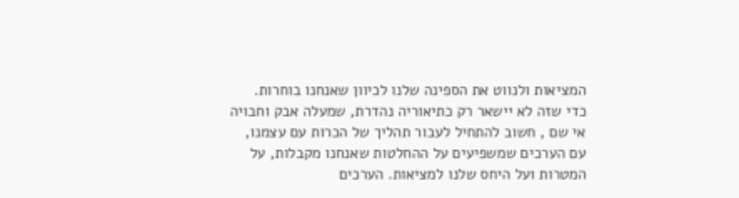המציאות ולנווט את הספינה שלנו לכיוון שאנחנו בוחרות.
כדי שזה לא יישאר רק כתיאוריה נהדרת, שמעלה אבק וחבויה אי שם , חשוב להתחיל לעבור תהליך של הכרות עם עצמנו, עם הערכים שמשפיעים על ההחלטות שאנחנו מקבלות, על המטרות ועל היחס שלנו למציאות. הערכים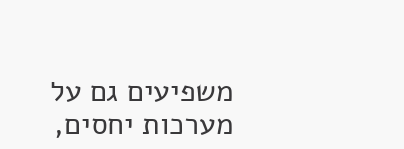משפיעים גם על מערכות יחסים,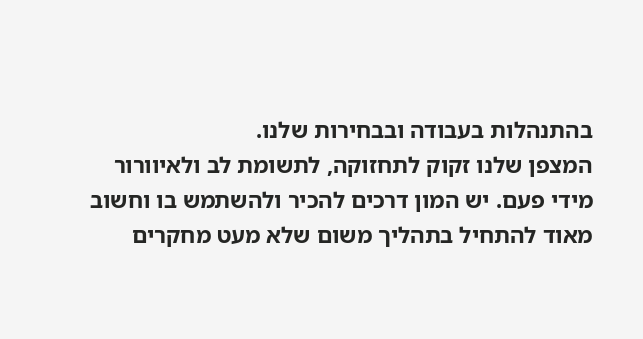בהתנהלות בעבודה ובבחירות שלנו.
המצפן שלנו זקוק לתחזוקה, לתשומת לב ולאיוורור מידי פעם. יש המון דרכים להכיר ולהשתמש בו וחשוב מאוד להתחיל בתהליך משום שלא מעט מחקרים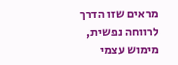מראים שזו הדרך לרווחה נפשית, מימוש עצמי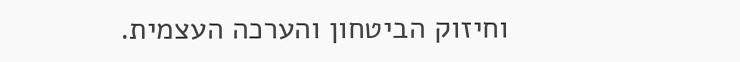וחיזוק הביטחון והערכה העצמית.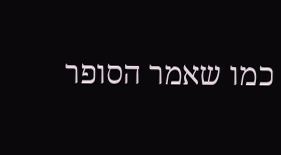כמו שאמר הסופר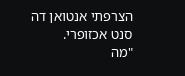הצרפתי אנטואן דה סנט אכזופרי.
"מה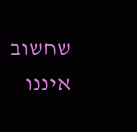שחשוב איננו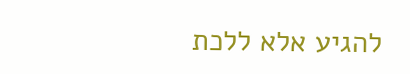להגיע אלא ללכת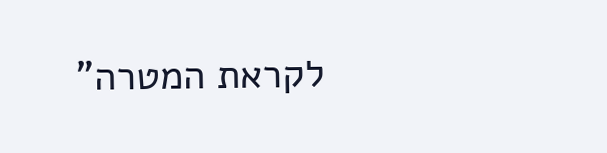לקראת המטרה"